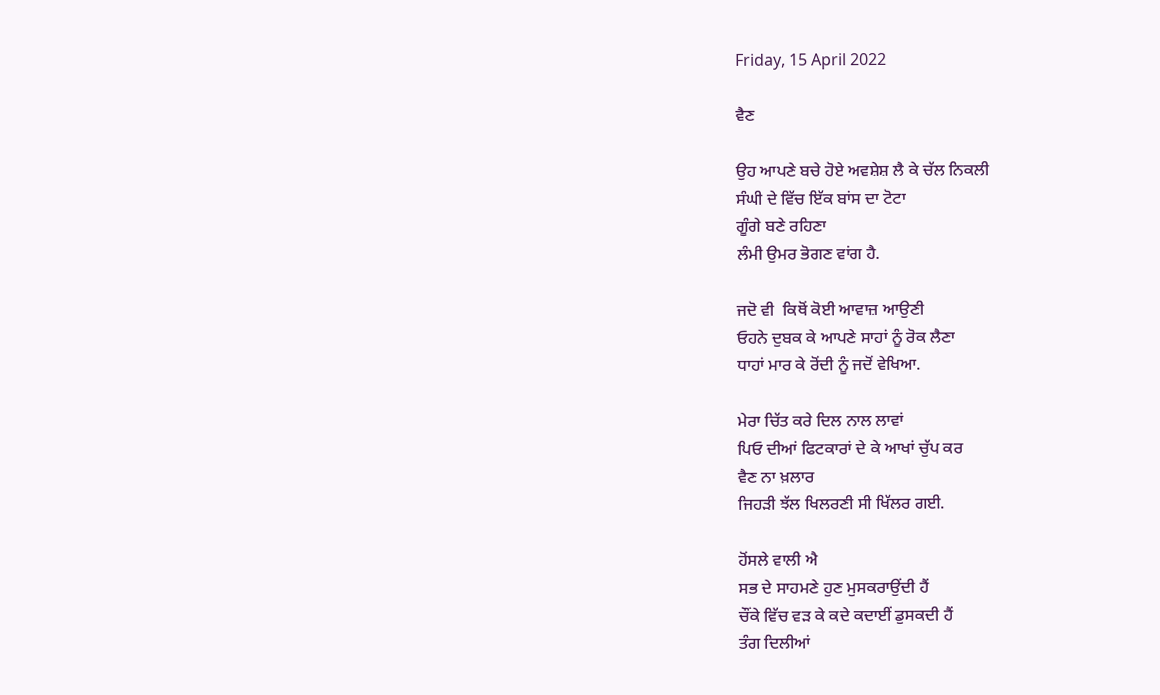Friday, 15 April 2022

ਵੈਣ

ਉਹ ਆਪਣੇ ਬਚੇ ਹੋਏ ਅਵਸ਼ੇਸ਼ ਲੈ ਕੇ ਚੱਲ ਨਿਕਲੀ
ਸੰਘੀ ਦੇ ਵਿੱਚ ਇੱਕ ਬਾਂਸ ਦਾ ਟੋਟਾ
ਗੂੰਗੇ ਬਣੇ ਰਹਿਣਾ
ਲੰਮੀ ਉਮਰ ਭੋਗਣ ਵਾਂਗ ਹੈ.

ਜਦੋ ਵੀ  ਕਿਥੋਂ ਕੋਈ ਆਵਾਜ਼ ਆਉਣੀ
ਓਹਨੇ ਦੁਬਕ ਕੇ ਆਪਣੇ ਸਾਹਾਂ ਨੂੰ ਰੋਕ ਲੈਣਾ
ਧਾਹਾਂ ਮਾਰ ਕੇ ਰੋਂਦੀ ਨੂੰ ਜਦੋਂ ਵੇਖਿਆ.

ਮੇਰਾ ਚਿੱਤ ਕਰੇ ਦਿਲ ਨਾਲ ਲਾਵਾਂ
ਪਿਓ ਦੀਆਂ ਫਿਟਕਾਰਾਂ ਦੇ ਕੇ ਆਖਾਂ ਚੁੱਪ ਕਰ
ਵੈਣ ਨਾ ਖ਼ਲਾਰ
ਜਿਹੜੀ ਝੱਲ ਖਿਲਰਣੀ ਸੀ ਖਿੱਲਰ ਗਈ.

ਹੋਂਸਲੇ ਵਾਲੀ ਐ
ਸਭ ਦੇ ਸਾਹਮਣੇ ਹੁਣ ਮੁਸਕਰਾਉਂਦੀ ਹੈਂ
ਚੌਂਕੇ ਵਿੱਚ ਵੜ ਕੇ ਕਦੇ ਕਦਾਈਂ ਡੁਸਕਦੀ ਹੈਂ
ਤੰਗ ਦਿਲੀਆਂ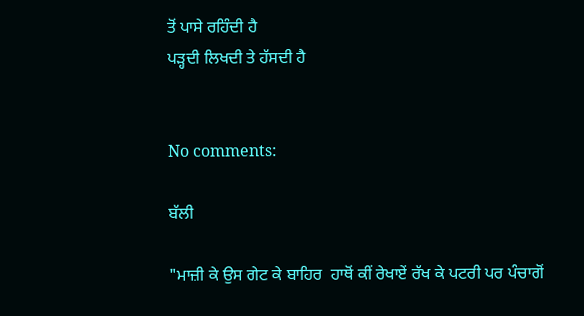ਤੋਂ ਪਾਸੇ ਰਹਿੰਦੀ ਹੈ
ਪੜ੍ਹਦੀ ਲਿਖਦੀ ਤੇ ਹੱਸਦੀ ਹੈ


No comments:

ਬੱਲੀ

"ਮਾਜ਼ੀ ਕੇ ਉਸ ਗੇਟ ਕੇ ਬਾਹਿਰ  ਹਾਥੋਂ ਕੀਂ ਰੇਖਾਏਂ ਰੱਖ ਕੇ ਪਟਰੀ ਪਰ ਪੰਚਾਗੋਂ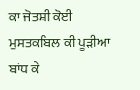ਕਾ ਜੋਤਸ਼ੀ ਕੋਈ ਮੁਸਤਕਬਿਲ ਕੀ ਪੂੜੀਆ ਬਾਂਧ ਕੇ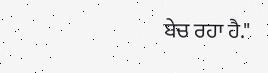ਬੇਚ ਰਹਾ ਹੈ."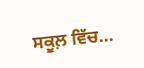ਸਕੂਲ਼ ਵਿੱਚ...